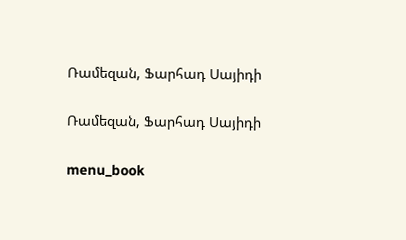Ռամեզան, Ֆարհադ Սայիդի

Ռամեզան, Ֆարհադ Սայիդի

menu_book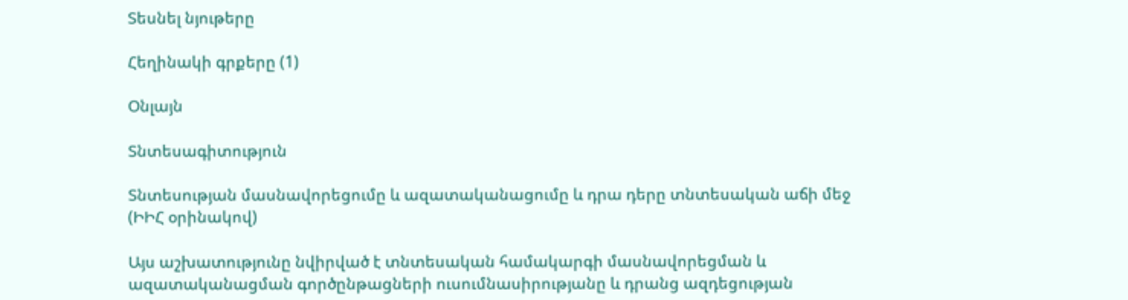Տեսնել նյութերը

Հեղինակի գրքերը (1)

Օնլայն

Տնտեսագիտություն

Տնտեսության մասնավորեցումը և ազատականացումը և դրա դերը տնտեսական աճի մեջ (ԻԻՀ օրինակով)

Այս աշխատությունը նվիրված է տնտեսական համակարգի մասնավորեցման և ազատականացման գործընթացների ուսումնասիրությանը և դրանց ազդեցության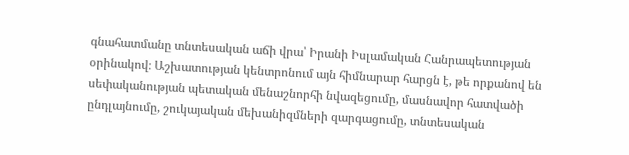գնահատմանը տնտեսական աճի վրա՝ Իրանի Իսլամական Հանրապետության օրինակով։ Աշխատության կենտրոնում այն հիմնարար հարցն է, թե որքանով են սեփականության պետական մենաշնորհի նվազեցումը, մասնավոր հատվածի ընդլայնումը, շուկայական մեխանիզմների զարգացումը, տնտեսական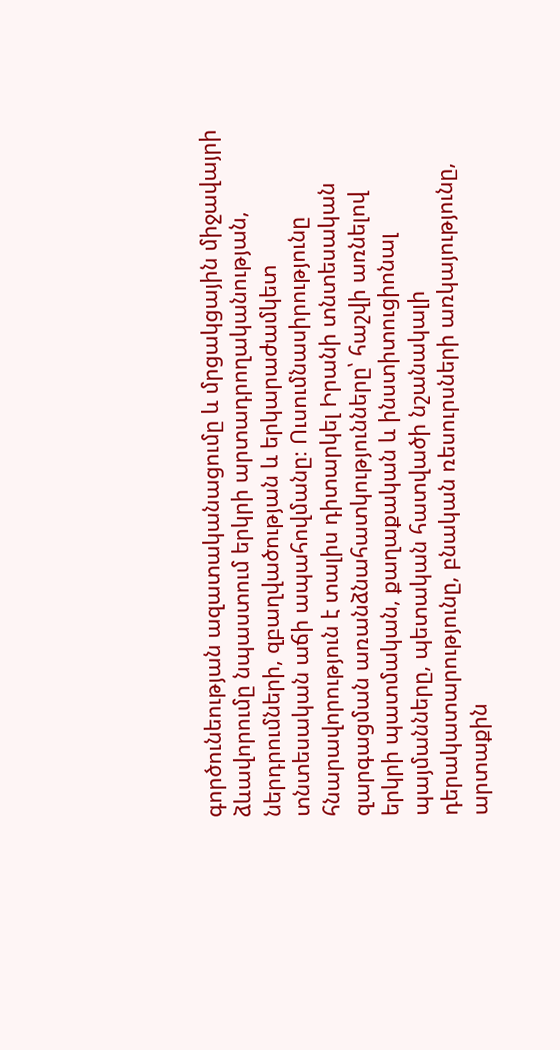գործունեության ազատականացումը և մրցակցային միջավայրի ձևավորումը նպաստում երկրի արտադրողականության, ներդրումների, զբաղվածության և երկարաժամկետ տնտեսական աճի ապահովմանը։ Ուսումնասիրությունը հնարավորություն է տալիս դիտարկել Իրանի տնտեսական զարգացման առանձնահատկությունները՝ հաշվի առնելով երկրի պատմական, քաղաքական և ինստիտուցիոնալ պայմանները, պետական հատվածի նշանակալի դերակատարությունը, բնական ռեսուրսների առկայությունը, արտաքին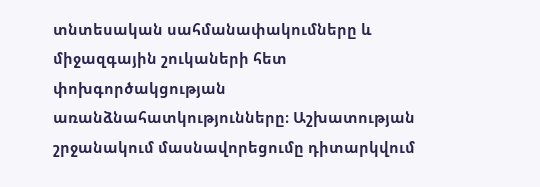տնտեսական սահմանափակումները և միջազգային շուկաների հետ փոխգործակցության առանձնահատկությունները։ Աշխատության շրջանակում մասնավորեցումը դիտարկվում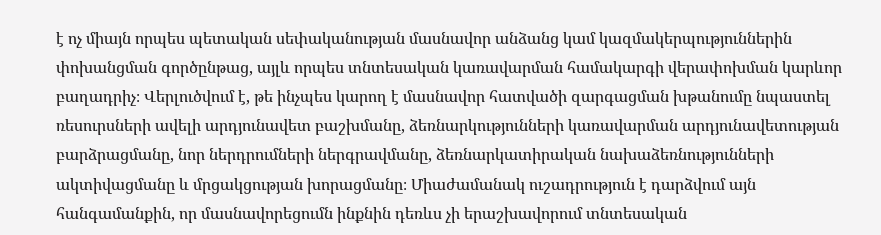է ոչ միայն որպես պետական սեփականության մասնավոր անձանց կամ կազմակերպություններին փոխանցման գործընթաց, այլև որպես տնտեսական կառավարման համակարգի վերափոխման կարևոր բաղադրիչ։ Վերլուծվում է, թե ինչպես կարող է մասնավոր հատվածի զարգացման խթանումը նպաստել ռեսուրսների ավելի արդյունավետ բաշխմանը, ձեռնարկությունների կառավարման արդյունավետության բարձրացմանը, նոր ներդրումների ներգրավմանը, ձեռնարկատիրական նախաձեռնությունների ակտիվացմանը և մրցակցության խորացմանը։ Միաժամանակ ուշադրություն է դարձվում այն հանգամանքին, որ մասնավորեցումն ինքնին դեռևս չի երաշխավորում տնտեսական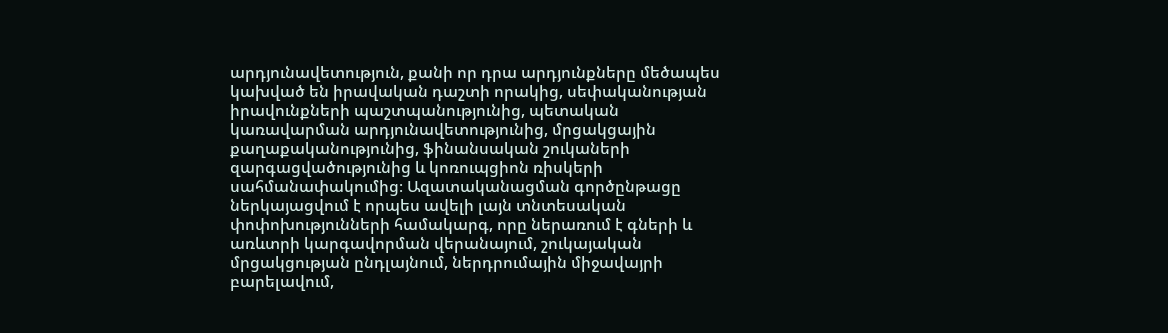արդյունավետություն, քանի որ դրա արդյունքները մեծապես կախված են իրավական դաշտի որակից, սեփականության իրավունքների պաշտպանությունից, պետական կառավարման արդյունավետությունից, մրցակցային քաղաքականությունից, ֆինանսական շուկաների զարգացվածությունից և կոռուպցիոն ռիսկերի սահմանափակումից։ Ազատականացման գործընթացը ներկայացվում է որպես ավելի լայն տնտեսական փոփոխությունների համակարգ, որը ներառում է գների և առևտրի կարգավորման վերանայում, շուկայական մրցակցության ընդլայնում, ներդրումային միջավայրի բարելավում,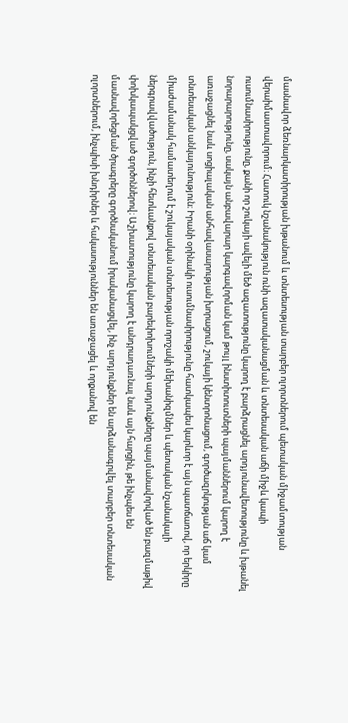մասնավոր ձեռնարկատիրության խթանում և տնտեսության տարբեր ոլորտներում պետական միջամտության վերաիմաստավորում։ Հատուկ նշանակություն ունի ազատականացման և տնտեսական աճի միջև կապի ուսումնասիրությունը, քանի որ շուկայի ավելի մեծ ազատությունը կարող է բարձրացնել արդյունավետությունը և խթանել նորարարությունը, սակայն անբավարար կարգավորման կամ թույլ ինստիտուտների պայմաններում կարող է առաջացնել նաև սոցիալական անհավասարության խորացում, շուկայի կենտրոնացում, գործազրկության աճ կամ տնտեսական անկայունություն։ Իրանի օրինակի ուսումնասիրությունը հատկապես կարևոր է այն պատճառով, որ երկիրը միաժամանակ համատեղում է շուկայական տնտեսության որոշակի մեխանիզմներ և պետական նշանակալի ներգրավվածություն, ինչի հետևանքով տնտեսական բարեփոխումների արդյունքները պայմանավորված են բազմաթիվ փոխկապակցված գործոններով։ Աշխատությունը կարող է անդրադառնալ նաև այն հարցին, թե ինչպես են մասնավորեցման ծրագրերը գործնականում իրականացվել, ինչ արդյունքներ են արձանագրվել տարբեր տնտեսական ոլորտներում, ինչպիսի խնդիրներ և հակասություններ են առաջացել և որքանով են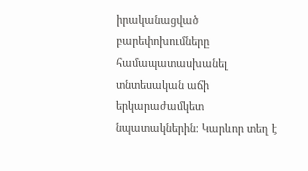իրականացված բարեփոխումները համապատասխանել տնտեսական աճի երկարաժամկետ նպատակներին։ Կարևոր տեղ է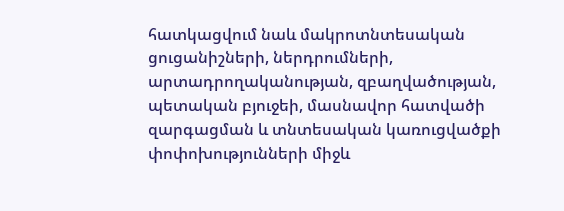հատկացվում նաև մակրոտնտեսական ցուցանիշների, ներդրումների, արտադրողականության, զբաղվածության, պետական բյուջեի, մասնավոր հատվածի զարգացման և տնտեսական կառուցվածքի փոփոխությունների միջև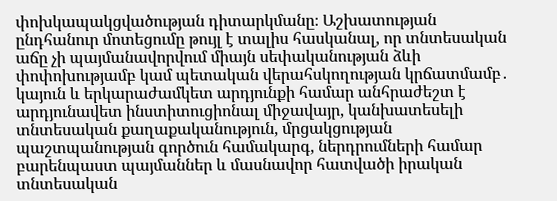փոխկապակցվածության դիտարկմանը։ Աշխատության ընդհանուր մոտեցումը թույլ է տալիս հասկանալ, որ տնտեսական աճը չի պայմանավորվում միայն սեփականության ձևի փոփոխությամբ կամ պետական վերահսկողության կրճատմամբ․ կայուն և երկարաժամկետ արդյունքի համար անհրաժեշտ է արդյունավետ ինստիտուցիոնալ միջավայր, կանխատեսելի տնտեսական քաղաքականություն, մրցակցության պաշտպանության գործուն համակարգ, ներդրումների համար բարենպաստ պայմաններ և մասնավոր հատվածի իրական տնտեսական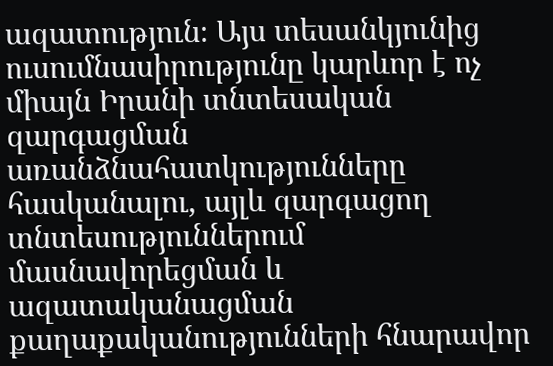ազատություն։ Այս տեսանկյունից ուսումնասիրությունը կարևոր է ոչ միայն Իրանի տնտեսական զարգացման առանձնահատկությունները հասկանալու, այլև զարգացող տնտեսություններում մասնավորեցման և ազատականացման քաղաքականությունների հնարավոր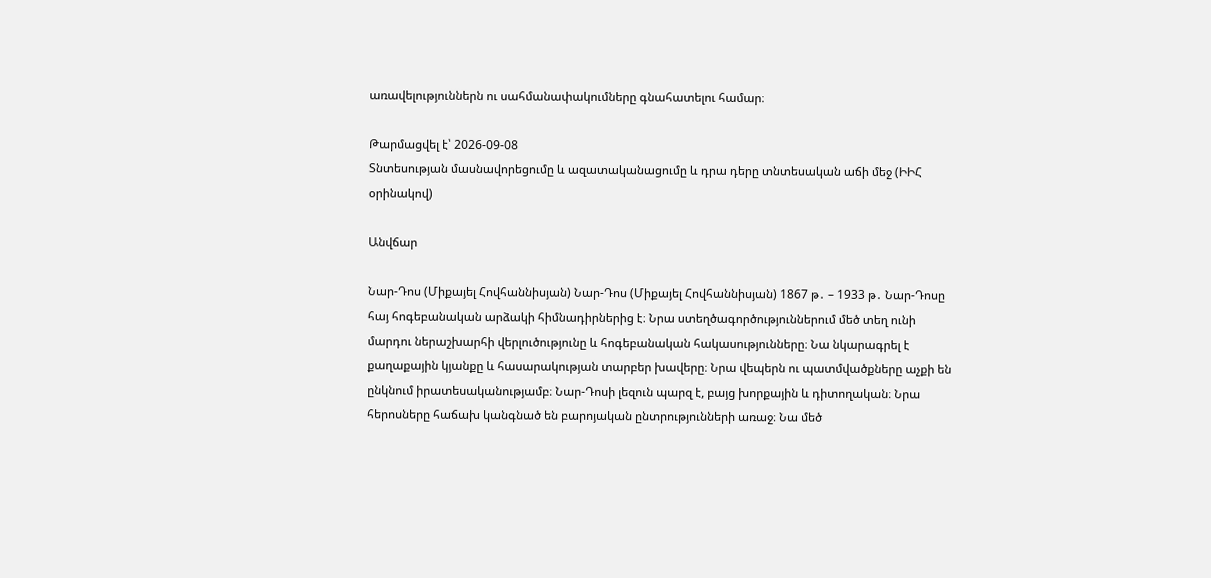առավելություններն ու սահմանափակումները գնահատելու համար։

Թարմացվել է՝ 2026-09-08
Տնտեսության մասնավորեցումը և ազատականացումը և դրա դերը տնտեսական աճի մեջ (ԻԻՀ օրինակով)

Անվճար

Նար-Դոս (Միքայել Հովհաննիսյան) Նար-Դոս (Միքայել Հովհաննիսյան) 1867 թ․ – 1933 թ․ Նար-Դոսը հայ հոգեբանական արձակի հիմնադիրներից է։ Նրա ստեղծագործություններում մեծ տեղ ունի մարդու ներաշխարհի վերլուծությունը և հոգեբանական հակասությունները։ Նա նկարագրել է քաղաքային կյանքը և հասարակության տարբեր խավերը։ Նրա վեպերն ու պատմվածքները աչքի են ընկնում իրատեսականությամբ։ Նար-Դոսի լեզուն պարզ է, բայց խորքային և դիտողական։ Նրա հերոսները հաճախ կանգնած են բարոյական ընտրությունների առաջ։ Նա մեծ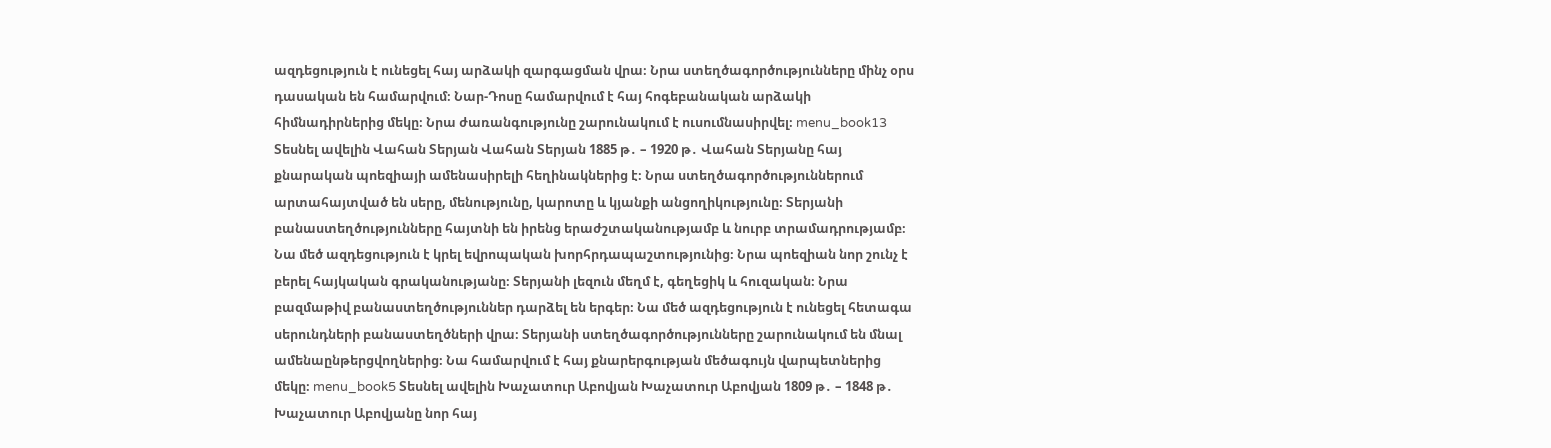ազդեցություն է ունեցել հայ արձակի զարգացման վրա։ Նրա ստեղծագործությունները մինչ օրս դասական են համարվում։ Նար-Դոսը համարվում է հայ հոգեբանական արձակի հիմնադիրներից մեկը։ Նրա ժառանգությունը շարունակում է ուսումնասիրվել։ menu_book13 Տեսնել ավելին Վահան Տերյան Վահան Տերյան 1885 թ․ – 1920 թ․ Վահան Տերյանը հայ քնարական պոեզիայի ամենասիրելի հեղինակներից է։ Նրա ստեղծագործություններում արտահայտված են սերը, մենությունը, կարոտը և կյանքի անցողիկությունը։ Տերյանի բանաստեղծությունները հայտնի են իրենց երաժշտականությամբ և նուրբ տրամադրությամբ։ Նա մեծ ազդեցություն է կրել եվրոպական խորհրդապաշտությունից։ Նրա պոեզիան նոր շունչ է բերել հայկական գրականությանը։ Տերյանի լեզուն մեղմ է, գեղեցիկ և հուզական։ Նրա բազմաթիվ բանաստեղծություններ դարձել են երգեր։ Նա մեծ ազդեցություն է ունեցել հետագա սերունդների բանաստեղծների վրա։ Տերյանի ստեղծագործությունները շարունակում են մնալ ամենաընթերցվողներից։ Նա համարվում է հայ քնարերգության մեծագույն վարպետներից մեկը։ menu_book5 Տեսնել ավելին Խաչատուր Աբովյան Խաչատուր Աբովյան 1809 թ․ – 1848 թ․ Խաչատուր Աբովյանը նոր հայ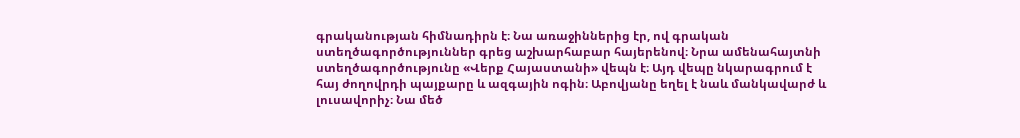գրականության հիմնադիրն է։ Նա առաջիններից էր, ով գրական ստեղծագործություններ գրեց աշխարհաբար հայերենով։ Նրա ամենահայտնի ստեղծագործությունը «Վերք Հայաստանի» վեպն է։ Այդ վեպը նկարագրում է հայ ժողովրդի պայքարը և ազգային ոգին։ Աբովյանը եղել է նաև մանկավարժ և լուսավորիչ։ Նա մեծ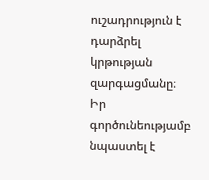ուշադրություն է դարձրել կրթության զարգացմանը։ Իր գործունեությամբ նպաստել է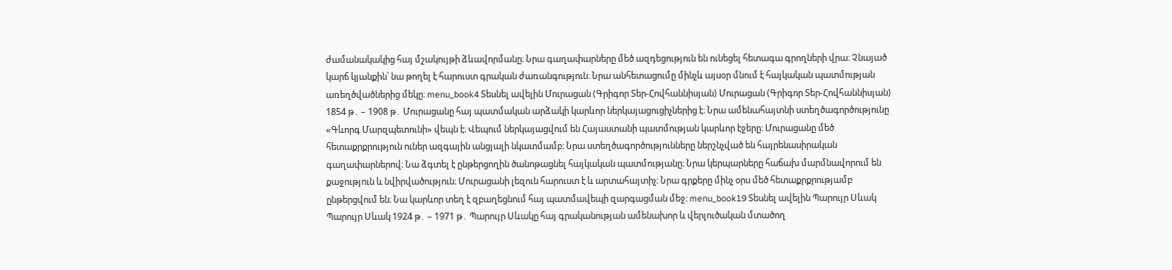ժամանակակից հայ մշակույթի ձևավորմանը։ Նրա գաղափարները մեծ ազդեցություն են ունեցել հետագա գրողների վրա։ Չնայած կարճ կյանքին՝ նա թողել է հարուստ գրական ժառանգություն։ Նրա անհետացումը մինչև այսօր մնում է հայկական պատմության առեղծվածներից մեկը։ menu_book4 Տեսնել ավելին Մուրացան (Գրիգոր Տեր-Հովհաննիսյան) Մուրացան (Գրիգոր Տեր-Հովհաննիսյան) 1854 թ․ – 1908 թ․ Մուրացանը հայ պատմական արձակի կարևոր ներկայացուցիչներից է։ Նրա ամենահայտնի ստեղծագործությունը «Գևորգ Մարզպետունի» վեպն է։ Վեպում ներկայացվում են Հայաստանի պատմության կարևոր էջերը։ Մուրացանը մեծ հետաքրքրություն ուներ ազգային անցյալի նկատմամբ։ Նրա ստեղծագործությունները ներշնչված են հայրենասիրական գաղափարներով։ Նա ձգտել է ընթերցողին ծանոթացնել հայկական պատմությանը։ Նրա կերպարները հաճախ մարմնավորում են քաջություն և նվիրվածություն։ Մուրացանի լեզուն հարուստ է և արտահայտիչ։ Նրա գրքերը մինչ օրս մեծ հետաքրքրությամբ ընթերցվում են։ Նա կարևոր տեղ է զբաղեցնում հայ պատմավեպի զարգացման մեջ։ menu_book19 Տեսնել ավելին Պարույր Սևակ Պարույր Սևակ 1924 թ․ – 1971 թ․ Պարույր Սևակը հայ գրականության ամենախոր և վերլուծական մտածող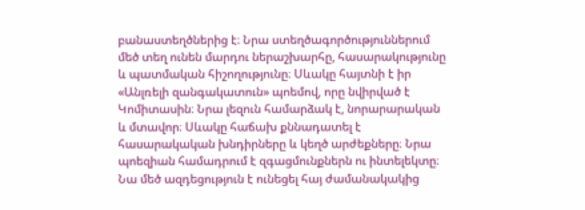բանաստեղծներից է։ Նրա ստեղծագործություններում մեծ տեղ ունեն մարդու ներաշխարհը, հասարակությունը և պատմական հիշողությունը։ Սևակը հայտնի է իր «Անլռելի զանգակատուն» պոեմով, որը նվիրված է Կոմիտասին։ Նրա լեզուն համարձակ է, նորարարական և մտավոր։ Սևակը հաճախ քննադատել է հասարակական խնդիրները և կեղծ արժեքները։ Նրա պոեզիան համադրում է զգացմունքներն ու ինտելեկտը։ Նա մեծ ազդեցություն է ունեցել հայ ժամանակակից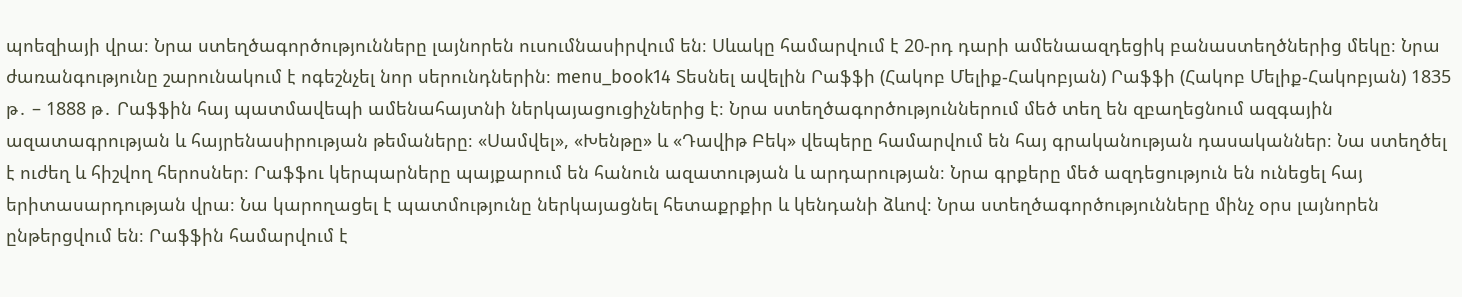պոեզիայի վրա։ Նրա ստեղծագործությունները լայնորեն ուսումնասիրվում են։ Սևակը համարվում է 20-րդ դարի ամենաազդեցիկ բանաստեղծներից մեկը։ Նրա ժառանգությունը շարունակում է ոգեշնչել նոր սերունդներին։ menu_book14 Տեսնել ավելին Րաֆֆի (Հակոբ Մելիք-Հակոբյան) Րաֆֆի (Հակոբ Մելիք-Հակոբյան) 1835 թ․ – 1888 թ․ Րաֆֆին հայ պատմավեպի ամենահայտնի ներկայացուցիչներից է։ Նրա ստեղծագործություններում մեծ տեղ են զբաղեցնում ազգային ազատագրության և հայրենասիրության թեմաները։ «Սամվել», «Խենթը» և «Դավիթ Բեկ» վեպերը համարվում են հայ գրականության դասականներ։ Նա ստեղծել է ուժեղ և հիշվող հերոսներ։ Րաֆֆու կերպարները պայքարում են հանուն ազատության և արդարության։ Նրա գրքերը մեծ ազդեցություն են ունեցել հայ երիտասարդության վրա։ Նա կարողացել է պատմությունը ներկայացնել հետաքրքիր և կենդանի ձևով։ Նրա ստեղծագործությունները մինչ օրս լայնորեն ընթերցվում են։ Րաֆֆին համարվում է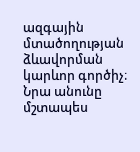ազգային մտածողության ձևավորման կարևոր գործիչ։ Նրա անունը մշտապես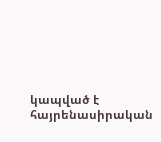կապված է հայրենասիրական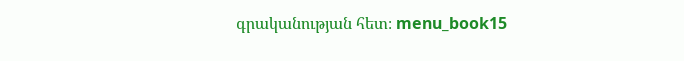գրականության հետ։ menu_book15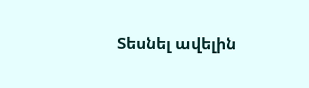Տեսնել ավելին